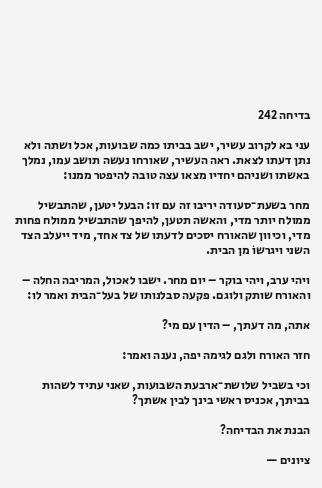בדיחה 242

עני בא לקרוב עשיר, ישב בביתו כמה שבועות, אכל ושתה ולא נתן דעתו לצאת. ראה העשיר, שאורחו נעשה תושב עמו, נמלך באשתו ושניהם יחדיו מצאו עצה טובה להיפטר ממנו:

מחר בשעת־סעודה יריבו זה עם זו: הבעל יטען, שהתבשיל ממולח יותר מדי, והאשה תטען, להיפך שהתבשיל ממולח פחות מדי, וכיוון שהאורח יסכים לדעתו של צד אחד, מיד ייעלב הצד השני ויגרשוֹ מן הבית.

ויהי ערב, ויהי בוקר – יום מחר. ישבו לאכול, המריבה החלה – והאורח שותק ולוגם. פקעה סבלנותו של בעל־הבית ואמר לו:

אתה, מה דעתך, – הדין עם מי?

חזר האורח ולגם לגימה יפה, נענה ואמר:

וכי בשביל שלושת־ארבעת השבועות, שאני עתיד לשהות בביתך, אכניס ראשי בינך לבין אשתך?

הבנת את הבדיחה?

ציונים —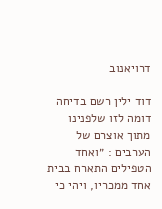דרויאנוב

דוד ילין רשם בדיחה דומה לזו שלפנינו מתוך אוצרם של הערבים : ״ואחד הטפילים התארח בבית אחד ממכריו, ויהי כי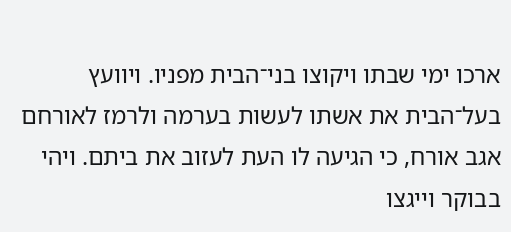ארכו ימי שבתו ויקוצו בני־הבית מפניו. ויוועץ בעל־הבית את אשתו לעשות בערמה ולרמז לאורחם אגב אורח, כי הגיעה לו העת לעזוב את ביתם. ויהי בבוקר וייגצו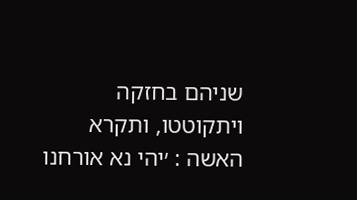שניהם בחזקה ויתקוטטו, ותקרא האשה : ׳יהי נא אורחנו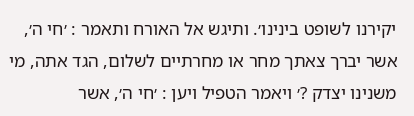יקירנו לשופט בינינו׳. ותיגש אל האורח ותאמר : ׳חי ה׳, אשר יברך צאתך מחר או מחרתיים לשלום, הגד אתה, מי משנינו יצדק ?׳ ויאמר הטפיל ויען : ׳חי ה׳, אשר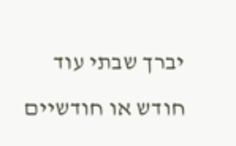יברך שבתי עוד חודש או חודשיים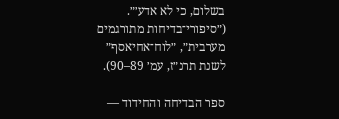בשלום, כי לא אדע׳״. (״סיפורי־בדיחות מתורגמים מערבית״, ״לוח־אחיאסף״ לשנת תרנ״ז, עמ׳ 89–90).

ספר הבדיחה והחידוד —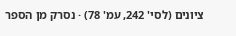ציונים (לסי' 242, עמ' 78) · נסרק מן הספר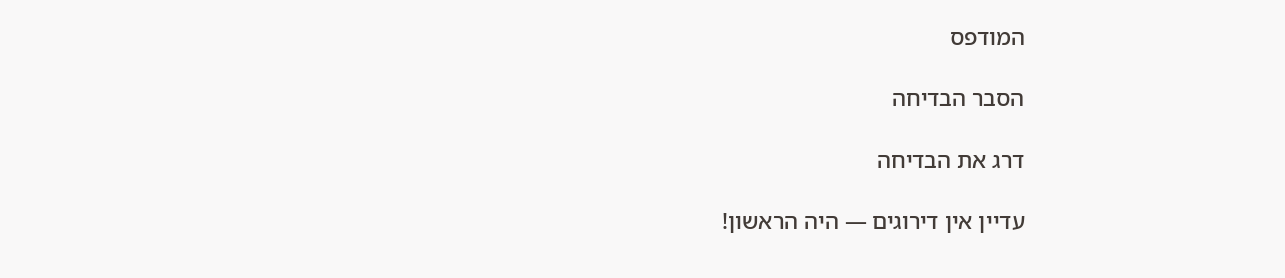המודפס

הסבר הבדיחה

דרג את הבדיחה

עדיין אין דירוגים — היה הראשון!